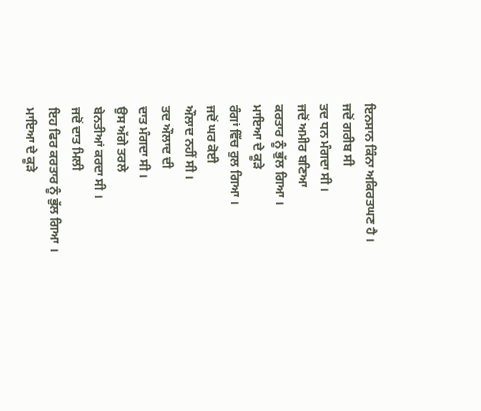ਇਨਸਾਨ ਕਿੰਨਾ ਅਕਿਰਤਘਣ ਹੈ ।
ਜਦੋਂ ਗਰੀਬ ਸੀ
ਤਦ ਧਨ ਮੰਗਦਾ ਸੀ ।
ਜਦੋਂ ਅਮੀਰ ਬਣਿਆ
ਕਰਤਾਰ ਨੂੰ ਭੁੱਲ ਗਿਆ ।
ਮਾਇਆ ਦੇ ਕੂੜੇ
ਰੰਗਾਂ ਵਿੱਚ ਰੁਲ ਗਿਆ ।
ਜਦੋਂ ਘਰ ਕੋਈ
ਔਲਾਦ ਨਹੀਂ ਸੀ ।
ਤਦ ਔਲਾਦ ਦੀ
ਦਾਤ ਮੰਗਦਾ ਸੀ ।
ਉਸ ਅੱਗੇ ਤਰਲੇ
ਬੇਨਤੀਆਂ ਕਰਦਾ ਸੀ ।
ਜਦੋਂ ਦਾਤ ਮਿਲੀ
ਇਹ ਫਿਰ ਕਰਤਾਰ ਨੂੰ ਭੁੱਲ ਗਿਆ ।
ਮਾਇਆ ਦੇ ਕੂੜੇ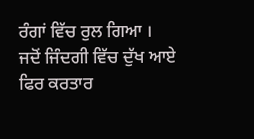ਰੰਗਾਂ ਵਿੱਚ ਰੁਲ ਗਿਆ ।
ਜਦੋਂ ਜਿੰਦਗੀ ਵਿੱਚ ਦੁੱਖ ਆਏ
ਫਿਰ ਕਰਤਾਰ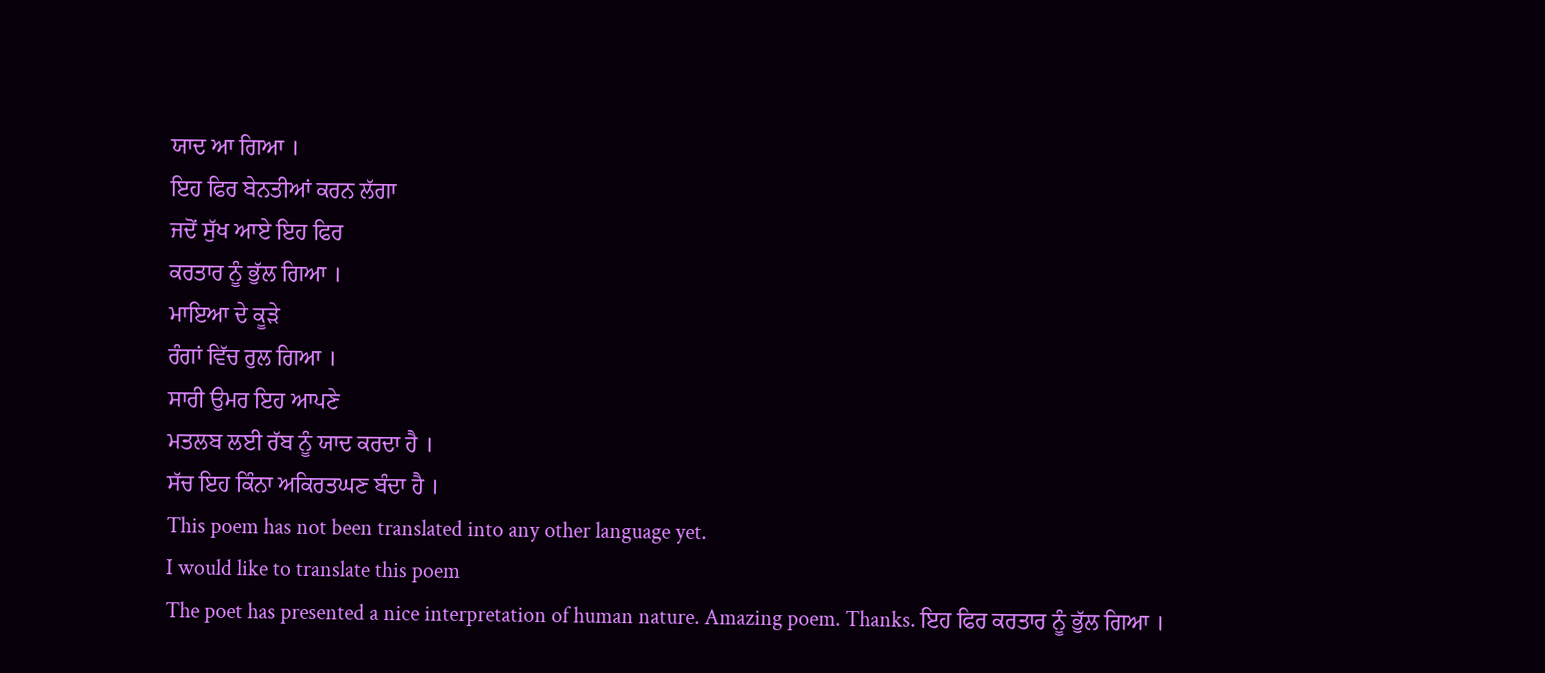ਯਾਦ ਆ ਗਿਆ ।
ਇਹ ਫਿਰ ਬੇਨਤੀਆਂ ਕਰਨ ਲੱਗਾ
ਜਦੋਂ ਸੁੱਖ ਆਏ ਇਹ ਫਿਰ
ਕਰਤਾਰ ਨੂੰ ਭੁੱਲ ਗਿਆ ।
ਮਾਇਆ ਦੇ ਕੂੜੇ
ਰੰਗਾਂ ਵਿੱਚ ਰੁਲ ਗਿਆ ।
ਸਾਰੀ ਉਮਰ ਇਹ ਆਪਣੇ
ਮਤਲਬ ਲਈ ਰੱਬ ਨੂੰ ਯਾਦ ਕਰਦਾ ਹੈ ।
ਸੱਚ ਇਹ ਕਿੰਨਾ ਅਕਿਰਤਘਣ ਬੰਦਾ ਹੈ ।
This poem has not been translated into any other language yet.
I would like to translate this poem
The poet has presented a nice interpretation of human nature. Amazing poem. Thanks. ਇਹ ਫਿਰ ਕਰਤਾਰ ਨੂੰ ਭੁੱਲ ਗਿਆ ।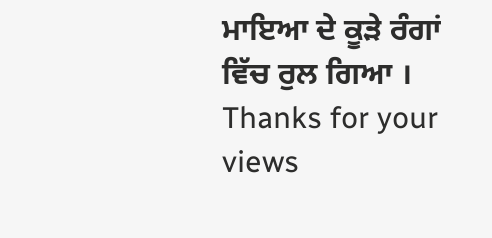ਮਾਇਆ ਦੇ ਕੂੜੇ ਰੰਗਾਂ ਵਿੱਚ ਰੁਲ ਗਿਆ ।
Thanks for your views